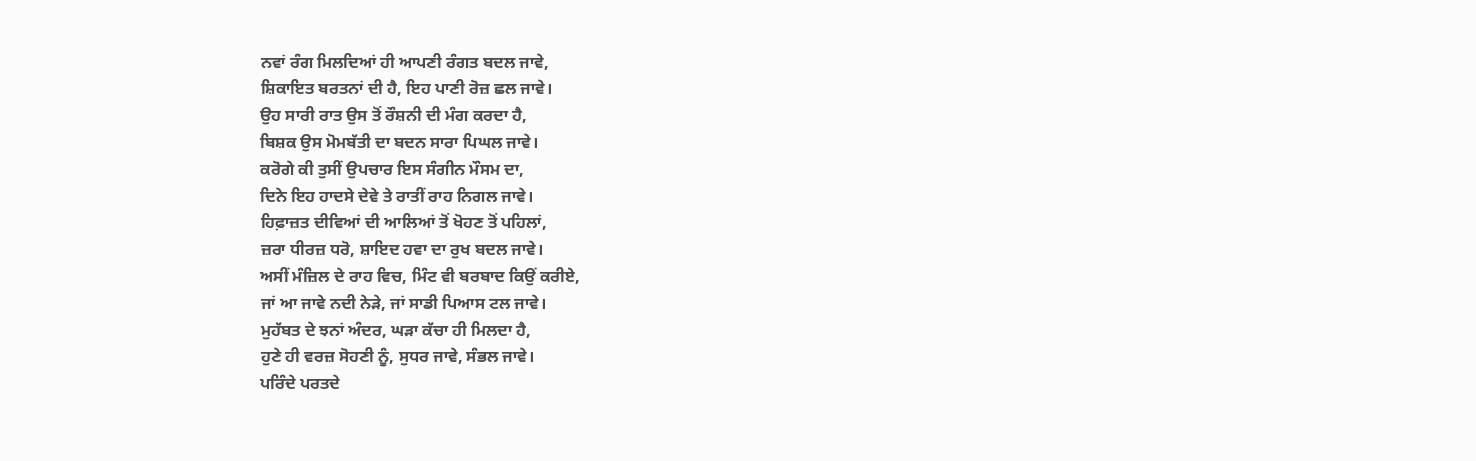ਨਵਾਂ ਰੰਗ ਮਿਲਦਿਆਂ ਹੀ ਆਪਣੀ ਰੰਗਤ ਬਦਲ ਜਾਵੇ,
ਸ਼ਿਕਾਇਤ ਬਰਤਨਾਂ ਦੀ ਹੈ, ਇਹ ਪਾਣੀ ਰੋਜ਼ ਛਲ ਜਾਵੇ।
ਉਹ ਸਾਰੀ ਰਾਤ ਉਸ ਤੋਂ ਰੌਸ਼ਨੀ ਦੀ ਮੰਗ ਕਰਦਾ ਹੈ,
ਬਿਸ਼ਕ ਉਸ ਮੋਮਬੱਤੀ ਦਾ ਬਦਨ ਸਾਰਾ ਪਿਘਲ ਜਾਵੇ।
ਕਰੋਗੇ ਕੀ ਤੁਸੀਂ ਉਪਚਾਰ ਇਸ ਸੰਗੀਨ ਮੌਸਮ ਦਾ,
ਦਿਨੇ ਇਹ ਹਾਦਸੇ ਦੇਵੇ ਤੇ ਰਾਤੀਂ ਰਾਹ ਨਿਗਲ ਜਾਵੇ।
ਹਿਫ਼ਾਜ਼ਤ ਦੀਵਿਆਂ ਦੀ ਆਲਿਆਂ ਤੋਂ ਖੋਹਣ ਤੋਂ ਪਹਿਲਾਂ,
ਜ਼ਰਾ ਧੀਰਜ਼ ਧਰੋ, ਸ਼ਾਇਦ ਹਵਾ ਦਾ ਰੁਖ ਬਦਲ ਜਾਵੇ।
ਅਸੀਂ ਮੰਜ਼ਿਲ ਦੇ ਰਾਹ ਵਿਚ, ਮਿੰਟ ਵੀ ਬਰਬਾਦ ਕਿਉਂ ਕਰੀਏ,
ਜਾਂ ਆ ਜਾਵੇ ਨਦੀ ਨੇੜੇ, ਜਾਂ ਸਾਡੀ ਪਿਆਸ ਟਲ ਜਾਵੇ।
ਮੁਹੱਬਤ ਦੇ ਝਨਾਂ ਅੰਦਰ, ਘੜਾ ਕੱਚਾ ਹੀ ਮਿਲਦਾ ਹੈ,
ਹੁਣੇ ਹੀ ਵਰਜ਼ ਸੋਹਣੀ ਨੂੰ, ਸੁਧਰ ਜਾਵੇ, ਸੰਭਲ ਜਾਵੇ।
ਪਰਿੰਦੇ ਪਰਤਦੇ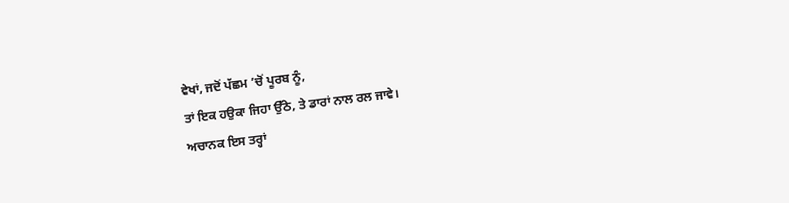ਵੇਖਾਂ, ਜਦੋਂ ਪੱਛਮ ’ਚੋਂ ਪੂਰਬ ਨੂੰ,
ਤਾਂ ਇਕ ਹਉਕਾ ਜਿਹਾ ਉੱਠੇ, ਤੇ ਡਾਰਾਂ ਨਾਲ ਰਲ ਜਾਵੇ।
ਅਚਾਨਕ ਇਸ ਤਰ੍ਹਾਂ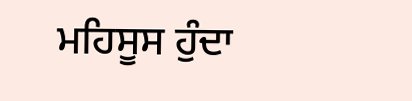ਮਹਿਸੂਸ ਹੁੰਦਾ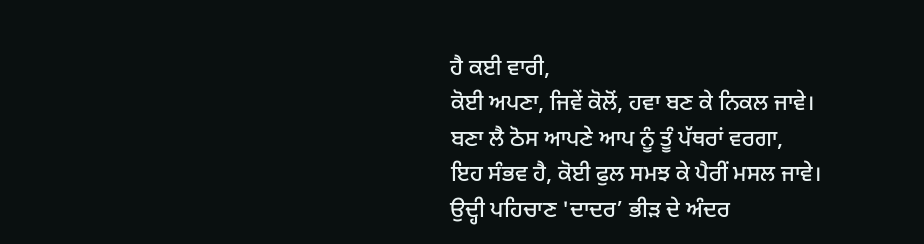ਹੈ ਕਈ ਵਾਰੀ,
ਕੋਈ ਅਪਣਾ, ਜਿਵੇਂ ਕੋਲੋਂ, ਹਵਾ ਬਣ ਕੇ ਨਿਕਲ ਜਾਵੇ।
ਬਣਾ ਲੈ ਠੋਸ ਆਪਣੇ ਆਪ ਨੂੰ ਤੂੰ ਪੱਥਰਾਂ ਵਰਗਾ,
ਇਹ ਸੰਭਵ ਹੈ, ਕੋਈ ਫੁਲ ਸਮਝ ਕੇ ਪੈਰੀਂ ਮਸਲ ਜਾਵੇ।
ਉਦ੍ਹੀ ਪਹਿਚਾਣ 'ਦਾਦਰ’ ਭੀੜ ਦੇ ਅੰਦਰ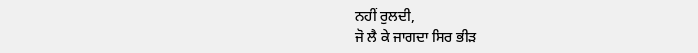ਨਹੀਂ ਰੁਲਦੀ,
ਜੋ ਲੈ ਕੇ ਜਾਗਦਾ ਸਿਰ ਭੀੜ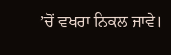’ਚੋਂ ਵਖਰਾ ਨਿਕਲ ਜਾਵੇ।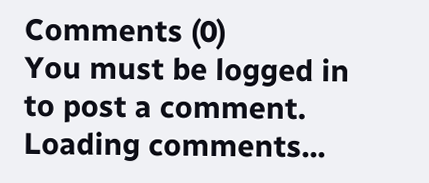Comments (0)
You must be logged in to post a comment.
Loading comments...